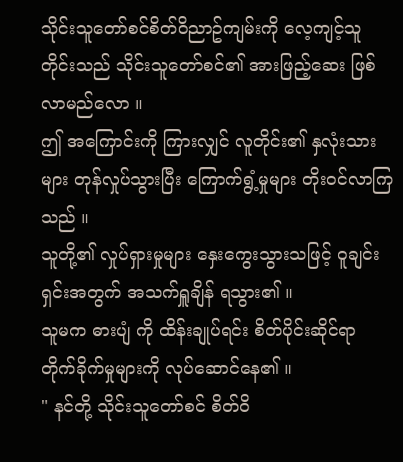သိုင်းသူတော်စင်စိတ်ဝိညာဥ်ကျမ်းကို လေ့ကျင့်သူတိုင်းသည် သိုင်းသူတော်စင်၏ အားဖြည့်ဆေး ဖြစ်လာမည်လော ။
ဤ အကြောင်းကို ကြားလျှင် လူတိုင်း၏ နှလုံးသားများ တုန်လှုပ်သွားပြီး ကြောက်ရွံ့မှုများ တိုးဝင်လာကြသည် ။
သူတို့၏ လှုပ်ရှားမှုများ နှေးကွေးသွားသဖြင့် ဝူချင်းရှင်းအတွက် အသက်ရှူချိန် ရသွား၏ ။
သူမက ဓားပျံ ကို ထိန်းချုပ်ရင်း စိတ်ပိုင်းဆိုင်ရာ တိုက်ခိုက်မှုများကို လုပ်ဆောင်နေ၏ ။
" နင်တို့ သိုင်းသူတော်စင် စိတ်ဝိ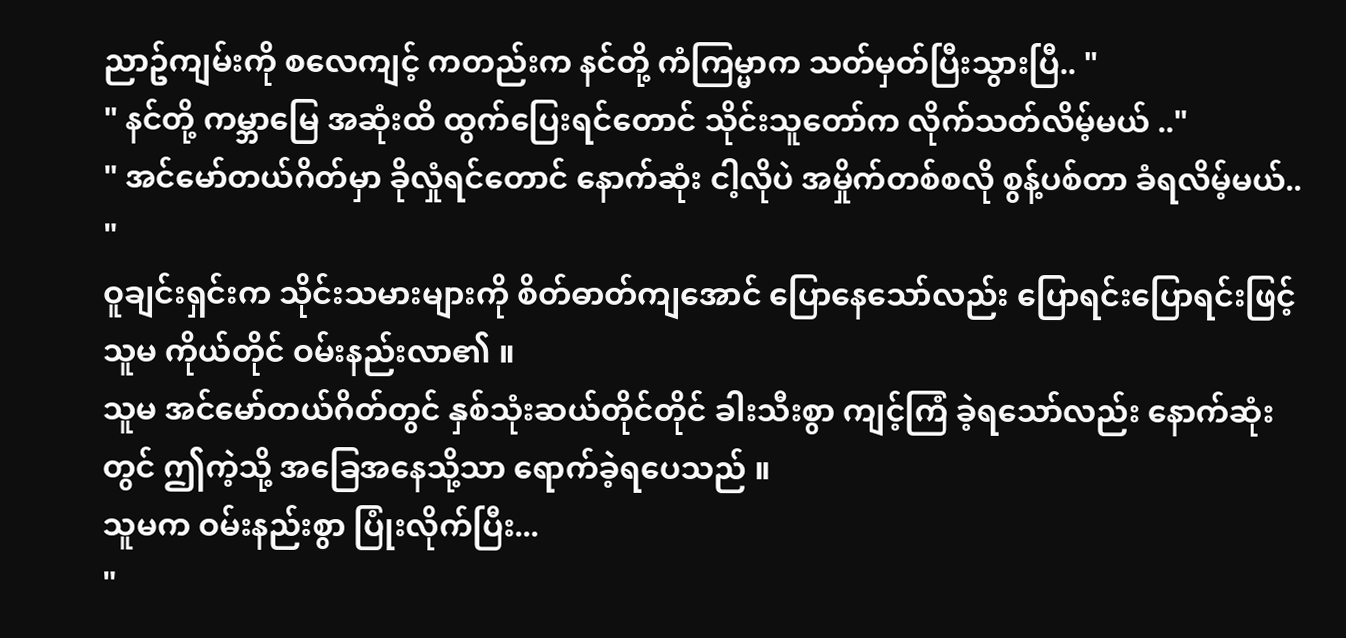ညာဥ်ကျမ်းကို စလေကျင့် ကတည်းက နင်တို့ ကံကြမ္မာက သတ်မှတ်ပြီးသွားပြီ.. "
" နင်တို့ ကမ္ဘာမြေ အဆုံးထိ ထွက်ပြေးရင်တောင် သိုင်းသူတော်က လိုက်သတ်လိမ့်မယ် .."
" အင်မော်တယ်ဂိတ်မှာ ခိုလှုံရင်တောင် နောက်ဆုံး ငါ့လိုပဲ အမှိုက်တစ်စလို စွန့်ပစ်တာ ခံရလိမ့်မယ်.. "
ဝူချင်းရှင်းက သိုင်းသမားများကို စိတ်ဓာတ်ကျအောင် ပြောနေသော်လည်း ပြောရင်းပြောရင်းဖြင့် သူမ ကိုယ်တိုင် ဝမ်းနည်းလာ၏ ။
သူမ အင်မော်တယ်ဂိတ်တွင် နှစ်သုံးဆယ်တိုင်တိုင် ခါးသီးစွာ ကျင့်ကြံ ခဲ့ရသော်လည်း နောက်ဆုံးတွင် ဤကဲ့သို့ အခြေအနေသို့သာ ရောက်ခဲ့ရပေသည် ။
သူမက ဝမ်းနည်းစွာ ပြုံးလိုက်ပြီး...
"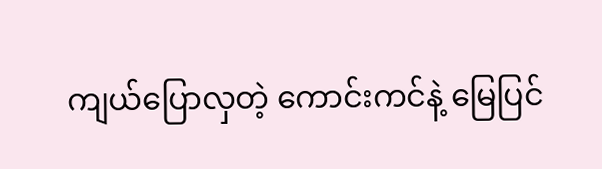ကျယ်ပြောလှတဲ့ ကောင်းကင်နဲ့ မြေပြင်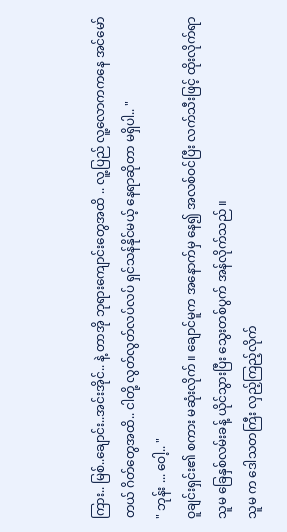ကြား.. မြစ်..ချောင်း..အင်းအိုင်.. နဲ့ တာအို ဘုရားကျောင်းတွေအထိ .. လူ့ပြည် လူ့လောကကနေ အင်မော်တယ် ဂိတ်တွေအထိ.. ငါတို့ လွတ်လွတ်လပ်လပ် ရှင်သန်နိုင်မယ့် နေရာဆိုတာ မရှိပါ.. "
" ဘုန်း ... ဝေါ့.. "
ဝူချင်းရှင်း၏ စကား မဆုံးလိုက် ။ ချောင်မူက အနောက်မှ နေ၍ အလစ်ဝင်ပြီး လက်သီးဖြင့် ထိုးလိုက်ရာ သူမ ခြေနှစ်လမ်းခန့် ယိုင်သွားပြီး သွေးတစ်ပွက် အန်လိုက်သည် ။
သူမ က ဒေါသတကြီး လှည့်ကြည့်လိုက်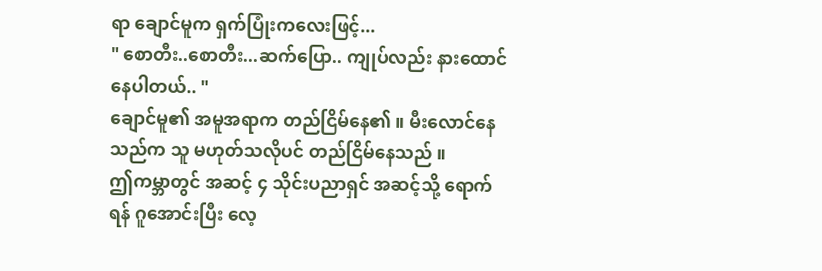ရာ ချောင်မူက ရှက်ပြုံးကလေးဖြင့်...
" စောတီး..စောတီး...ဆက်ပြော.. ကျုပ်လည်း နားထောင်နေပါတယ်.. "
ချောင်မူ၏ အမူအရာက တည်ငြိမ်နေ၏ ။ မီးလောင်နေသည်က သူ မဟုတ်သလိုပင် တည်ငြိမ်နေသည် ။
ဤကမ္ဘာတွင် အဆင့် ၄ သိုင်းပညာရှင် အဆင့်သို့ ရောက်ရန် ဂူအောင်းပြီး လေ့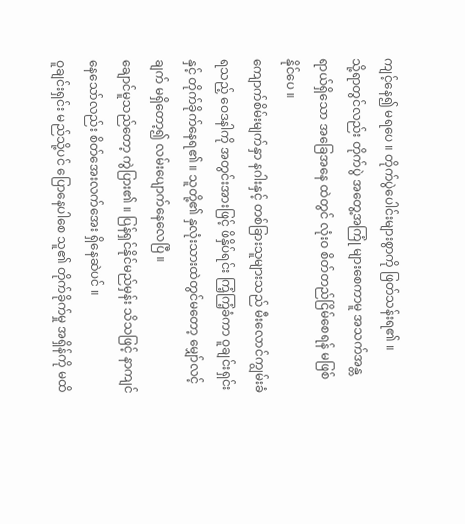ကျင့်နေ၍ မရပေ ။ တိုက်ပွဲပေါင်းများစွာကို ဖြတ်သန်းရ၏ ။
သို့ရာတွင်လည်း တိုက်ပွဲ အတွေ့အကြုံ များစေကာမူ အသက်အန္တရာယ်ရှိသော အခြေအနေ ထဲတွင် လုံးဝ စိတ်တည်ငြိမ်စေရန် မဖြစ်နိုင်ပေ ။
ကျောက်စိမ်းမျက်နှာ နဂါးနှင့် တစ်ခြားသူများသည် မီးလောင်ကျွမ်းခံရသည့် ဝေဒနါကို အတွင်းအားဖြင့် ဖိနှိပ်ရင်း ကြံ့ကြံ့ခံကာ ဝူချင်းရှင်းနှင့် တိုက်ခိုက်နေရ၏ ။ သူတို့၏ နှလုံးသားထဲတွင်မတော့ မျှော်လင့်ချက် မရှိတော့၍ လမ်းပျောက်နေလေပြီ ။
ချောင်မူသည်တော့ ကွဲပြား၏ ။ ပြန်ရှင်နိုင်မည်မှန်း သိသဖြင့် နာကျင်နေသော်လည်း စိတ်အေးလက်အေး ရှိနေဆဲပင် ။
ဝူချင်းရှင်း မည်သို့ပင် ပြောနေပါစေ သူ၏ တိုက်ခိုက်မှု အရှိန်ကို မထိ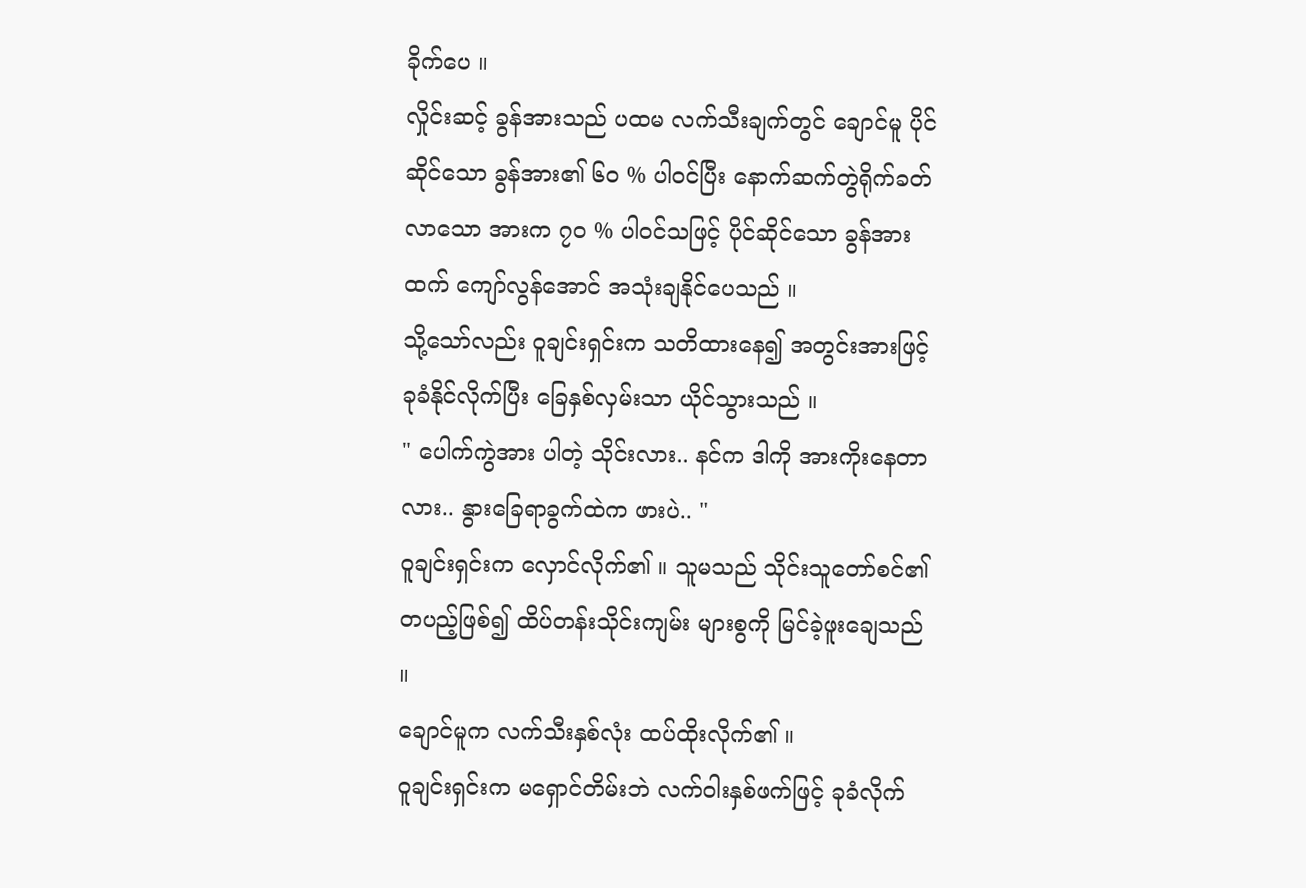ခိုက်ပေ ။
လှိုင်းဆင့် ခွန်အားသည် ပထမ လက်သီးချက်တွင် ချောင်မူ ပိုင်ဆိုင်သော ခွန်အား၏ ၆၀ % ပါဝင်ပြီး နောက်ဆက်တွဲရိုက်ခတ်လာသော အားက ၇၀ % ပါဝင်သဖြင့် ပိုင်ဆိုင်သော ခွန်အားထက် ကျော်လွန်အောင် အသုံးချနိုင်ပေသည် ။
သို့သော်လည်း ဝူချင်းရှင်းက သတိထားနေ၍ အတွင်းအားဖြင့် ခုခံနိုင်လိုက်ပြီး ခြေနှစ်လှမ်းသာ ယိုင်သွားသည် ။
" ပေါက်ကွဲအား ပါတဲ့ သိုင်းလား.. နင်က ဒါကို အားကိုးနေတာလား.. နွားခြေရာခွက်ထဲက ဖားပဲ.. "
ဝူချင်းရှင်းက လှောင်လိုက်၏ ။ သူမသည် သိုင်းသူတော်စင်၏ တပည့်ဖြစ်၍ ထိပ်တန်းသိုင်းကျမ်း များစွကို မြင်ခဲ့ဖူးချေသည် ။
ချောင်မူက လက်သီးနှစ်လုံး ထပ်ထိုးလိုက်၏ ။
ဝူချင်းရှင်းက မရှောင်တိမ်းဘဲ လက်ဝါးနှစ်ဖက်ဖြင့် ခုခံလိုက်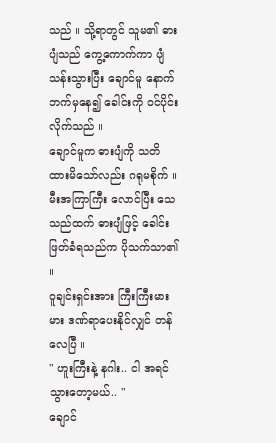သည် ။ သို့ရာတွင် သူမ၏ ဓားပျံသည် ကွေ့ကောက်ကာ ပျံသန်းသွားပြီး ချောင်မူ နောက်ဘက်မှနေ၍ ခေါင်းကို ဝင်ပိုင်းလိုက်သည် ။
ချောင်မူက ဓားပျံကို သတိထားမိသော်လည်း ဂရုမစိုက် ။ မီးအကြာကြီး လောင်ပြီး သေသည်ထက် ဓားပျံဖြင့် ခေါင်းဖြတ်ခံရသည်က ပိုသက်သာ၏ ။
ဝူချင်းရှင်းအား ကြီးကြီးမားမား ဒဏ်ရာပေးနိုင်လျှင် တန်လေပြီ ။
" ဟူးကြီးနဲ့ နဂါး.. ငါ အရင်သွားတော့မယ်.. "
ချောင်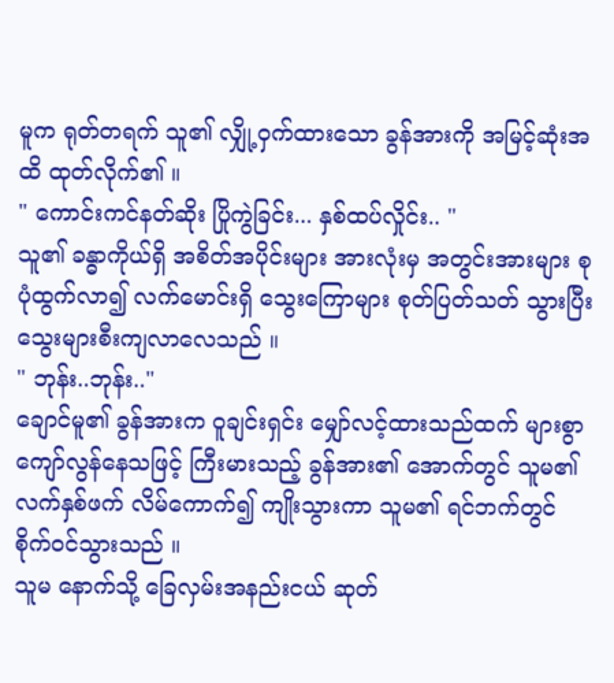မူက ရုတ်တရက် သူ၏ လျှို့ဝှက်ထားသော ခွန်အားကို အမြင့်ဆုံးအထိ ထုတ်လိုက်၏ ။
" ကောင်းကင်နတ်ဆိုး ပြိုကွဲခြင်း... နှစ်ထပ်လှိုင်း.. "
သူ၏ ခန္ဓာကိုယ်ရှိ အစိတ်အပိုင်းများ အားလုံးမှ အတွင်းအားများ စုပုံထွက်လာ၍ လက်မောင်းရှိ သွေးကြောများ စုတ်ပြတ်သတ် သွားပြီး သွေးများစီးကျလာလေသည် ။
" ဘုန်း..ဘုန်း.."
ချောင်မူ၏ ခွန်အားက ဝူချင်းရှင်း မျှော်လင့်ထားသည်ထက် များစွာကျော်လွန်နေသဖြင့် ကြီးမားသည့် ခွန်အား၏ အောက်တွင် သူမ၏ လက်နှစ်ဖက် လိမ်ကောက်၍ ကျိုးသွားကာ သူမ၏ ရင်ဘက်တွင် စိုက်ဝင်သွားသည် ။
သူမ နောက်သို့ ခြေလှမ်းအနည်းငယ် ဆုတ်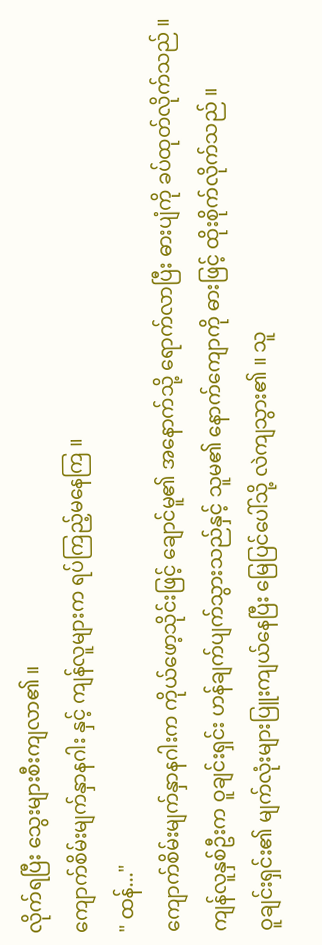လိုက်ရပြီး သွေးများစီးကျလာ၏ ။
ကျောက်စိမ်းမျက်နှာနဂါး နှင့် ကျန်လူများက ရပ်ကြည့်မနေကြ ။
" ထန်..."
ကျောက်စိမ်းမျက်နှာနဂါးက ကိုယ်ဖော့သိုင်းဖြင့် ချောင်မူ၏ အနောက်သို့ ရောက်လာပြီး ဓားပျံကို ခပ်ထုတ်လိုက်သည် ။
ကျန်လူနှစ်ဦးက ဝူချင်းရှင်း ဟန်ချက်ပျက်သွားသည်နှင့် သူမ၏ နောက်ကျောကို ဓားဖြင့် ထိုးစိုက်လိုက်သည် ။
ဝူချင်းရှင်း၏ မျက်လုံးများပြူးကျယ်နေပြီး မြေပြင်ပေါ်သို့ လဲကျသွား၏ ။ သူ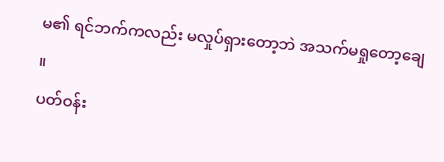မ၏ ရင်ဘက်ကလည်း မလှုပ်ရှားတော့ဘဲ အသက်မရှုတော့ချေ ။
ပတ်ဝန်း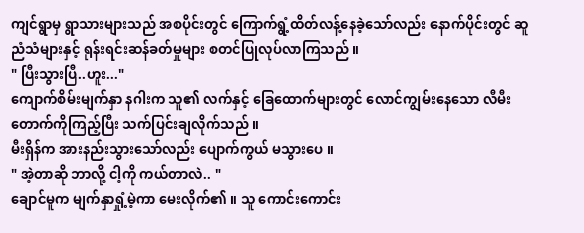ကျင်ရွာမှ ရွာသားများသည် အစပိုင်းတွင် ကြောက်ရွံ့ထိတ်လန့်နေခဲ့သော်လည်း နောက်ပိုင်းတွင် ဆူညံသံများနှင့် ရုန်းရင်းဆန်ခတ်မှုများ စတင်ပြုလုပ်လာကြသည် ။
" ပြီးသွားပြီ..ဟူး..."
ကျောက်စိမ်းမျက်နှာ နဂါးက သူ၏ လက်နှင့် ခြေထောက်များတွင် လောင်ကျွမ်းနေသော လီမီးတောက်ကိုကြည့်ပြီး သက်ပြင်းချလိုက်သည် ။
မီးရှိန်က အားနည်းသွားသော်လည်း ပျောက်ကွယ် မသွားပေ ။
" အဲ့တာဆို ဘာလို့ ငါ့ကို ကယ်တာလဲ.. "
ချောင်မူက မျက်နှာရှုံ့မဲ့ကာ မေးလိုက်၏ ။ သူ ကောင်းကောင်း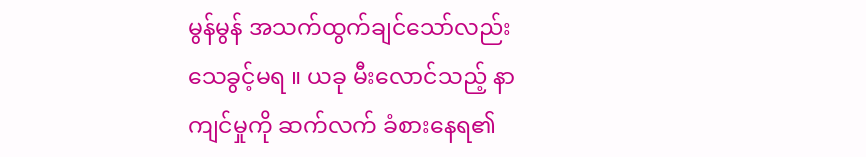မွန်မွန် အသက်ထွက်ချင်သော်လည်း သေခွင့်မရ ။ ယခု မီးလောင်သည့် နာကျင်မှုကို ဆက်လက် ခံစားနေရ၏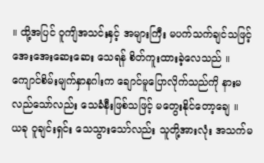။ ထို့အပြင် ဝူကျိအသင်းနှင့် အများကြီး မပက်သက်ချင်သဖြင့် အေးအေးဆေးဆေး သေရန် စိတ်ကူးထားခဲ့လေသည် ။
ကျောင်စိမ်းမျက်နှာနဂါးက ချောင်မူပြောလိုက်သည်ကို နားမလည်သော်လည်း သေခံနီးဖြစ်သဖြင့် မတွေးနိုင်တော့ချေ ။
ယခု ဝူချင်းရှင်း သေသွားသော်လည်း သူတို့အားလုံး အသက်မ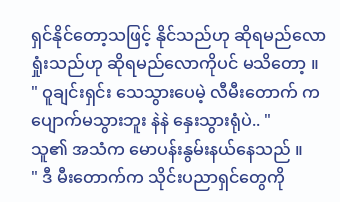ရှင်နိုင်တော့သဖြင့် နိုင်သည်ဟု ဆိုရမည်လော ရှုံးသည်ဟု ဆိုရမည်လောကိုပင် မသိတော့ ။
" ဝူချင်းရှင်း သေသွားပေမဲ့ လီမီးတောက် က ပျောက်မသွားဘူး နဲနဲ နှေးသွားရုံပဲ.. "
သူ၏ အသံက မောပန်းနွမ်းနယ်နေသည် ။
" ဒီ မီးတောက်က သိုင်းပညာရှင်တွေကို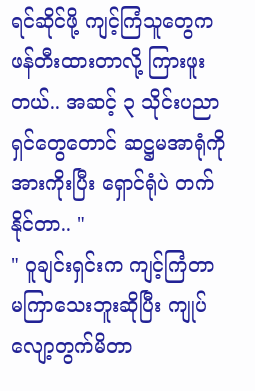ရင်ဆိုင်ဖို့ ကျင့်ကြံသူတွေက ဖန်တီးထားတာလို့ ကြားဖူးတယ်.. အဆင့် ၃ သိုင်းပညာရှင်တွေတောင် ဆဋ္ဌမအာရုံကို အားကိုးပြီး ရှောင်ရုံပဲ တက်နိုင်တာ.. "
" ဝူချင်းရှင်းက ကျင့်ကြံတာ မကြာသေးဘူးဆိုပြီး ကျုပ် လျော့တွက်မိတာ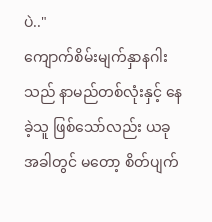ပဲ.."
ကျောက်စိမ်းမျက်နှာနဂါးသည် နာမည်တစ်လုံးနှင့် နေခဲ့သူ ဖြစ်သော်လည်း ယခုအခါတွင် မတော့ စိတ်ပျက်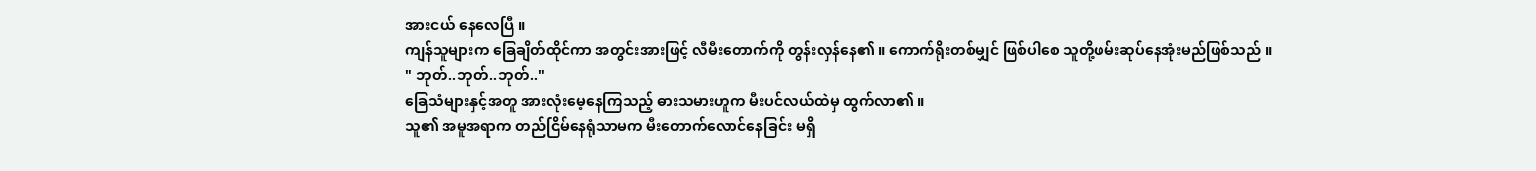အားငယ် နေလေပြီ ။
ကျန်သူများက ခြေချိတ်ထိုင်ကာ အတွင်းအားဖြင့် လီမီးတောက်ကို တွန်းလှန်နေ၏ ။ ကောက်ရိုးတစ်မျှင် ဖြစ်ပါစေ သူတို့ဖမ်းဆုပ်နေအုံးမည်ဖြစ်သည် ။
" ဘုတ်..ဘုတ်..ဘုတ်.."
ခြေသံများနှင့်အတူ အားလုံးမေ့နေကြသည့် ဓားသမားဟူက မီးပင်လယ်ထဲမှ ထွက်လာ၏ ။
သူ၏ အမူအရာက တည်ငြိမ်နေရုံသာမက မီးတောက်လောင်နေခြင်း မရှိ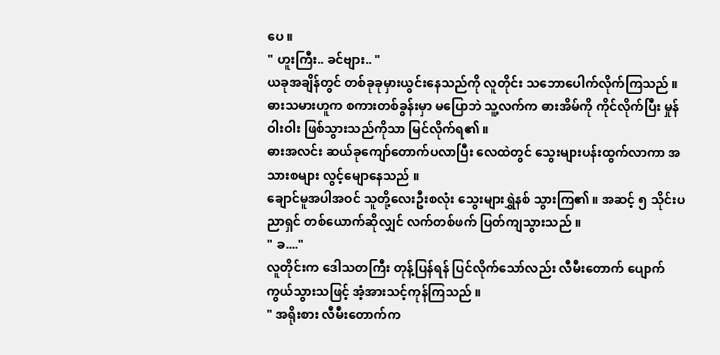ပေ ။
" ဟူးကြီး.. ခင်ဗျား.. "
ယခုအချိန်တွင် တစ်ခုခုမှားယွင်းနေသည်ကို လူတိုင်း သဘောပေါက်လိုက်ကြသည် ။
ဓားသမားဟူက စကားတစ်ခွန်းမှာ မပြောဘဲ သူ့လက်က ဓားအိမ်ကို ကိုင်လိုက်ပြီး မှုန်ဝါးဝါး ဖြစ်သွားသည်ကိုသာ မြင်လိုက်ရ၏ ။
ဓားအလင်း ဆယ်ခုကျော်တောက်ပလာပြီး လေထဲတွင် သွေးများပန်းထွက်လာကာ အသားစများ လွင့်မျောနေသည် ။
ချောင်မူအပါအဝင် သူတို့လေးဦးစလုံး သွေးများရွှဲနစ် သွားကြ၏ ။ အဆင့် ၅ သိုင်းပညာရှင် တစ်ယောက်ဆိုလျှင် လက်တစ်ဖက် ပြတ်ကျသွားသည် ။
" ခ...."
လူတိုင်းက ဒေါသတကြီး တုန့်ပြန်ရန် ပြင်လိုက်သော်လည်း လီမီးတောက် ပျောက်ကွယ်သွားသဖြင့် အံ့အားသင့်ကုန်ကြသည် ။
" အရိုးစား လီမီးတောက်က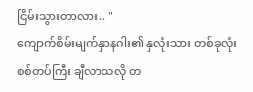ငြိမ်းသွားတာလား.. "
ကျောက်စိမ်းမျက်နှာနဂါး၏ နှလုံးသား တစ်ခုလုံး စစ်တပ်ကြီး ချီလာသလို တ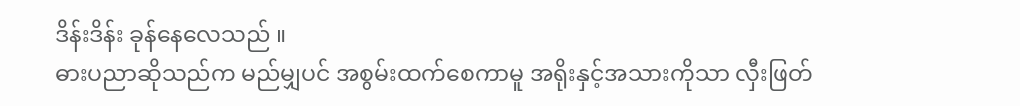ဒိန်းဒိန်း ခုန်နေလေသည် ။
ဓားပညာဆိုသည်က မည်မျှပင် အစွမ်းထက်စေကာမူ အရိုးနှင့်အသားကိုသာ လှီးဖြတ်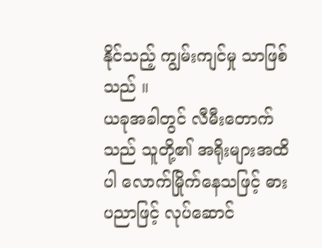နိုင်သည့် ကျွမ်းကျင်မှု သာဖြစ်သည် ။
ယခုအခါတွင် လီမီးတောက်သည် သူတို့၏ အရိုးများအထိပါ လောက်မြိုက်နေသဖြင့် ဓားပညာဖြင့် လုပ်ဆောင်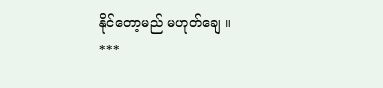နိုင်တော့မည် မဟုတ်ချေ ။
***